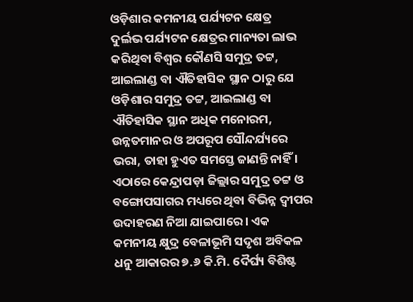ଓଡ଼ିଶାର କମନୀୟ ପର୍ଯ୍ୟଟନ କ୍ଷେତ୍ର
ଦୁର୍ଲଭ ପର୍ଯ୍ୟଟନ କ୍ଷେତ୍ରର ମାନ୍ୟତା ଲାଭ କରିଥିବା ବିଶ୍ୱର କୌଣସି ସମୁଦ୍ର ତଟ୍ଟ, ଆଇଲାଣ୍ଡ ବା ଐତିହାସିକ ସ୍ଥାନ ଠାରୁ ଯେ ଓଡ଼ିଶାର ସମୁଦ୍ର ତଟ୍ଟ, ଆଇଲାଣ୍ଡ ବା ଐତିହାସିକ ସ୍ଥାନ ଅଧିକ ମନୋରମ, ଉନ୍ନତମାନର ଓ ଅପରୂପ ସୌନ୍ଦର୍ଯ୍ୟରେ ଭରା, ତାହା ହୁଏତ ସମସ୍ତେ ଜାଣନ୍ତି ନାହିଁ । ଏଠାରେ କେନ୍ଦ୍ରାପଡ଼ା ଜିଲ୍ଲାର ସମୁଦ୍ର ତଟ୍ଟ ଓ ବଙ୍ଗୋପସାଗର ମଧ୍ୟରେ ଥିବା ବିଭିନ୍ନ ଦ୍ୱୀପର ଉଦାହରଣ ନିଆ ଯାଇପାରେ । ଏକ କମନୀୟ କ୍ଷୁଦ୍ର ବେଳାଭୂମି ସଦୃଶ ଅବିକଳ ଧନୁ ଆକାରର ୭.୬ କି.ମି. ଦୈର୍ଘ୍ୟ ବିଶିଷ୍ଟ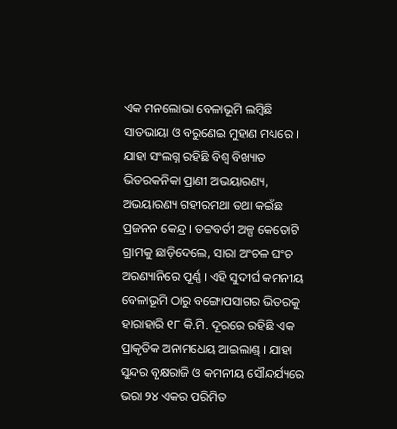ଏକ ମନଲୋଭା ବେଳାଭୂମି ଲମ୍ବିଛି ସାତଭାୟା ଓ ବରୁଣେଇ ମୁହାଣ ମଧ୍ୟରେ । ଯାହା ସଂଲଗ୍ନ ରହିଛି ବିଶ୍ୱ ବିଖ୍ୟାତ ଭିତରକନିକା ପ୍ରାଣୀ ଅଭୟାରଣ୍ୟ, ଅଭୟାରଣ୍ୟ ଗହୀରମଥା ତଥା କଇଁଛ ପ୍ରଜନନ କେନ୍ଦ୍ର । ତଟ୍ଟବର୍ତୀ ଅଳ୍ପ କେତୋଟି ଗ୍ରାମକୁ ଛାଡ଼ିଦେଲେ, ସାରା ଅଂଚଳ ଘଂଚ ଅରଣ୍ୟାନିରେ ପୂର୍ଣ୍ଣ । ଏହି ସୁଦୀର୍ଘ କମନୀୟ ବେଳାଭୂମି ଠାରୁ ବଙ୍ଗୋପସାଗର ଭିତରକୁ ହାରାହାରି ୧୮ କି.ମି. ଦୂରରେ ରହିଛି ଏକ ପ୍ରାକୃତିକ ଅନାମଧେୟ ଆଇଲାଣ୍ଡ୍ । ଯାହା ସୁନ୍ଦର ବୃକ୍ଷରାଜି ଓ କମନୀୟ ସୌନ୍ଦର୍ଯ୍ୟରେ ଭରା ୨୪ ଏକର ପରିମିତ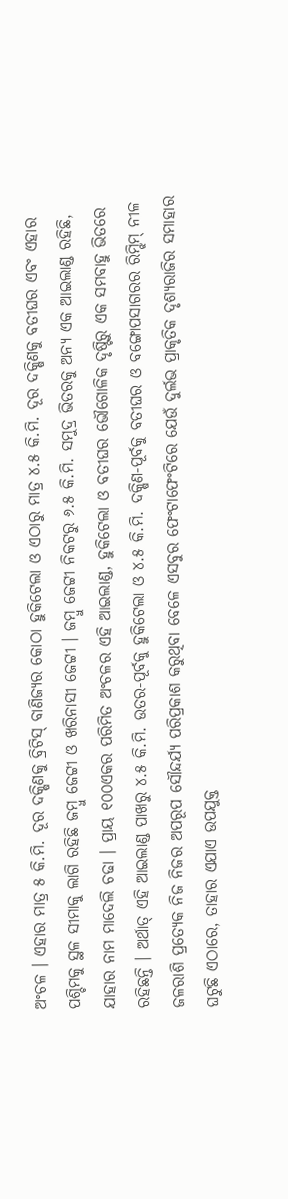ଅଂଚଳ । ଏହାର ମାତ୍ର ୫ କି.ମି. ଦୂର ଦକ୍ଷିଣକୁ ବ୍ରିଟିସ୍ ବାଣିଜ୍ୟର କୋଠା ହୁକିଟେଲା ଓ ଏଠାରୁ ମାତ୍ର ୪.୫ କି.ମି. ଦୂର ଦକ୍ଷିଣକୁ ବତୀଘର ଏବଂ ଏହାର ପଶ୍ଚିମକୁ ସ୍ଥଳ ସୀମାକୁ ଲାଗି ରହିଛି ଜମ୍ବୁ ଜେଟ୍ଟୀ ଓ ଖରିନାସୀ ଜେଟ୍ଟୀ । ଜମ୍ବୁ ଜେଟ୍ଟୀ ନିକଟରୁ ୬.୫ କି.ମି. ସମୁଦ୍ର ଭିତରକୁ ଅନ୍ୟ ଏକ ଆଇଲାଣ୍ଡ ରହିଛି, ଯାହାର ନାମ ମାଦେଲି ଚଢା । ପ୍ରାୟ ୧୦୦ଏକର ପରିମିତ ଅଂଚଳର ଏହି ଆଇଲାଣ୍ଡ, ହୁକିଟେଲା ଓ ବତୀଘର ଭୌଗୋଳିକ ଦୃଷ୍ଟିରୁ ଏକ ସମବାହୁ ଭିତରେ ରହିଛନ୍ତି । ଅର୍ଥାତ୍ ଏହି ଆଇଲାଣ୍ଡ ପାଖରୁ ୪.୫ କି.ମି. ଉତର-ପୂର୍ବକୁ ହୁକିଟେଲା ଓ ୪.୫ କି.ମି. ଦକ୍ଷିଣ-ପୂର୍ବକୁ ବତୀଘର ଓ ବଙ୍ଗୋପସାଗରର ରିମ୍ଝିମ୍ ନୀଳ ଜଳରାଶି ପ୍ରତ୍ୟେକ ନିଜ ନିଜର ଅପରୂପ ସୌନ୍ଦର୍ଯ୍ୟ ପରିପ୍ରକାଶ କରୁଥିବା ବେଳେ ଏସବୁର ଫେଂଟାଫେଂଟିରେ ଯେଉଁ ଦୁର୍ଲଭ ପ୍ରାକୃତିକ ଦୃଶ୍ୟରାଜିର ସମାହାର ଘଟୁଛି ଏଠାରେ, ତାହାର ଏଯାଏ ଉପଯୁକ୍ତ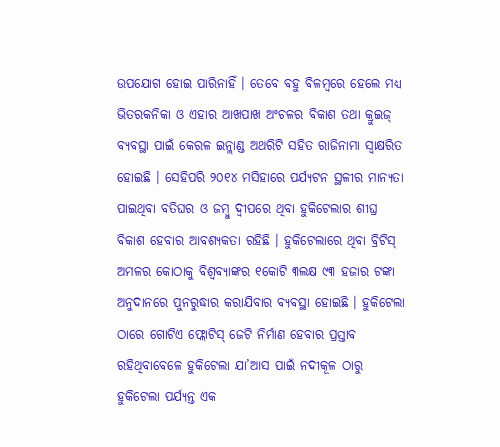ଉପଯୋଗ ହୋଇ ପାରିନାହିଁ । ତେବେ ବହୁ ବିଳମ୍ବରେ ହେଲେ ମଧ୍ୟ ଭିତରକନିକା ଓ ଏହାର ଆଖପାଖ ଅଂଚଳର ବିକାଶ ତଥା କ୍ରୁଇଜ୍ ବ୍ୟବସ୍ଥା ପାଇଁ କେରଳ ଇନ୍ଲାଣ୍ଡ ଅଥରିଟି ସହିତ ରାଜିନାମା ସ୍ୱାକ୍ଷରିତ ହୋଇଛି । ସେହିପରି ୨୦୧୪ ମସିହାରେ ପର୍ଯ୍ୟଟନ ସ୍ଥଳୀର ମାନ୍ୟତା ପାଇଥିବା ବତିଘର ଓ ଜମ୍ବୁ ଦ୍ୱୀପରେ ଥିବା ହୁକିଟେଲାର ଶୀଘ୍ର ବିକାଶ ହେବାର ଆବଶ୍ୟକତା ରହିଛି । ହୁକିଟେଲାରେ ଥିବା ବ୍ରିଟିସ୍ ଅମଳର କୋଠାକୁ ବିଶ୍ୱବ୍ୟାଙ୍କର ୧କୋଟି ୩ଲକ୍ଷ ୯୩ ହଜାର ଟଙ୍କା ଅନୁଦାନରେ ପୁନରୁଦ୍ଧାର କରାଯିବାର ବ୍ୟବସ୍ଥା ହୋଇଛି । ହୁକିଟେଲା ଠାରେ ଗୋଟିଏ ଫ୍ଲୋଟିସ୍ ଜେଟି ନିର୍ମାଣ ହେବାର ପ୍ରସ୍ତାବ ରହିଥିବାବେଳେ ହୁକିଟେଲା ଯା’ଆସ ପାଇଁ ନଦୀକୂଳ ଠାରୁ ହୁକିଟେଲା ପର୍ଯ୍ୟନ୍ତ ଏକ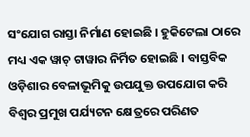ସଂଯୋଗ ରାସ୍ତା ନିର୍ମାଣ ହୋଇଛି । ହୁକିଟେଲା ଠାରେ ମଧ୍ୟ ଏକ ୱାଚ୍ ଟାୱାର ନିର୍ମିତ ହୋଇଛି । ବାସ୍ତବିକ ଓଡ଼ିଶାର ବେଳାଭୂମିକୁ ଉପଯୁକ୍ତ ଉପଯୋଗ କରି ବିଶ୍ୱର ପ୍ରମୁଖ ପର୍ଯ୍ୟଟନ କ୍ଷେତ୍ରରେ ପରିଣତ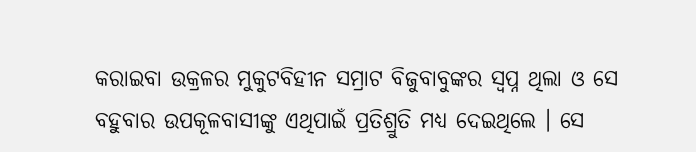କରାଇବା ଉକ୍ରଳର ମୁକୁଟବିହୀନ ସମ୍ରାଟ ବିଜୁବାବୁଙ୍କର ସ୍ୱପ୍ନ ଥିଲା ଓ ସେ ବହୁବାର ଉପକୂଳବାସୀଙ୍କୁ ଏଥିପାଇଁ ପ୍ରତିଶ୍ରୁତି ମଧ୍ୟ ଦେଇଥିଲେ । ସେ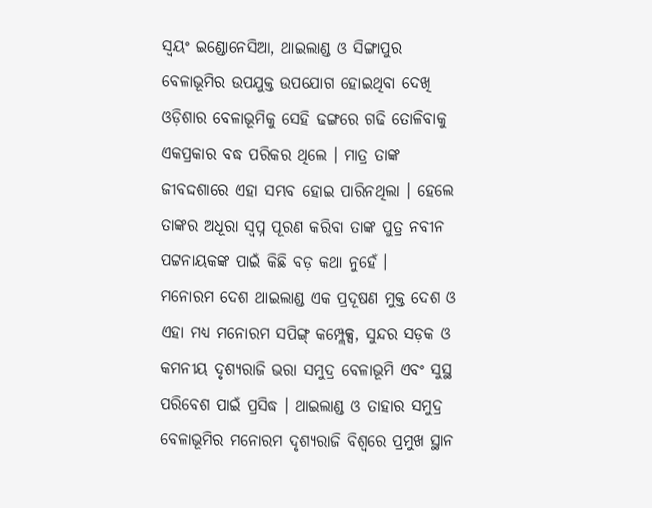ସ୍ୱୟଂ ଇଣ୍ଡୋନେସିଆ, ଥାଇଲାଣ୍ଡ ଓ ସିଙ୍ଗାପୁର ବେଳାଭୂମିର ଉପଯୁକ୍ତ ଉପଯୋଗ ହୋଇଥିବା ଦେଖି ଓଡ଼ିଶାର ବେଳାଭୂମିକୁ ସେହି ଢଙ୍ଗରେ ଗଢି ତୋଳିବାକୁ ଏକପ୍ରକାର ବଦ୍ଧ ପରିକର ଥିଲେ । ମାତ୍ର ତାଙ୍କ ଜୀବଦ୍ଦଶାରେ ଏହା ସମ୍ଭବ ହୋଇ ପାରିନଥିଲା । ହେଲେ ତାଙ୍କର ଅଧୂରା ସ୍ୱପ୍ନ ପୂରଣ କରିବା ତାଙ୍କ ପୁତ୍ର ନବୀନ ପଟ୍ଟନାୟକଙ୍କ ପାଇଁ କିଛି ବଡ଼ କଥା ନୁହେଁ ।
ମନୋରମ ଦେଶ ଥାଇଲାଣ୍ଡ ଏକ ପ୍ରଦୂଷଣ ମୁକ୍ତ ଦେଶ ଓ ଏହା ମଧ୍ୟ ମନୋରମ ସପିଙ୍ଗ୍ କମ୍ପ୍ଲେକ୍ସ, ସୁନ୍ଦର ସଡ଼କ ଓ କମନୀୟ ଦୃଶ୍ୟରାଜି ଭରା ସମୁଦ୍ର ବେଳାଭୂମି ଏବଂ ସୁସ୍ଥ ପରିବେଶ ପାଇଁ ପ୍ରସିଦ୍ଧ । ଥାଇଲାଣ୍ଡ ଓ ତାହାର ସମୁଦ୍ର ବେଳାଭୂମିର ମନୋରମ ଦୃଶ୍ୟରାଜି ବିଶ୍ୱରେ ପ୍ରମୁଖ ସ୍ଥାନ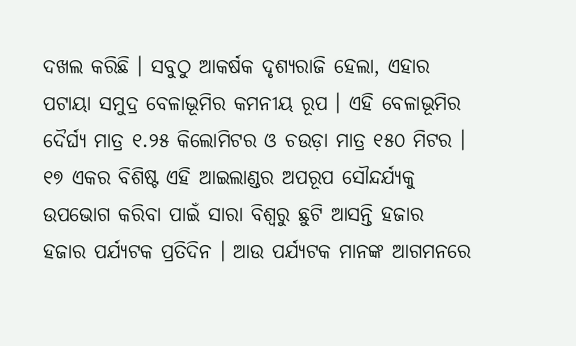ଦଖଲ କରିଛି । ସବୁଠୁ ଆକର୍ଷକ ଦୃଶ୍ୟରାଜି ହେଲା, ଏହାର ପଟାୟା ସମୁଦ୍ର ବେଳାଭୂମିର କମନୀୟ ରୂପ । ଏହି ବେଳାଭୂମିର ଦୈର୍ଘ୍ୟ ମାତ୍ର ୧.୨୫ କିଲୋମିଟର ଓ ଚଉଡ଼ା ମାତ୍ର ୧୫୦ ମିଟର । ୧୭ ଏକର ବିଶିଷ୍ଟ ଏହି ଆଇଲାଣ୍ଡର ଅପରୂପ ସୌନ୍ଦର୍ଯ୍ୟକୁ ଉପଭୋଗ କରିବା ପାଇଁ ସାରା ବିଶ୍ୱରୁ ଛୁଟି ଆସନ୍ତି ହଜାର ହଜାର ପର୍ଯ୍ୟଟକ ପ୍ରତିଦିନ । ଆଉ ପର୍ଯ୍ୟଟକ ମାନଙ୍କ ଆଗମନରେ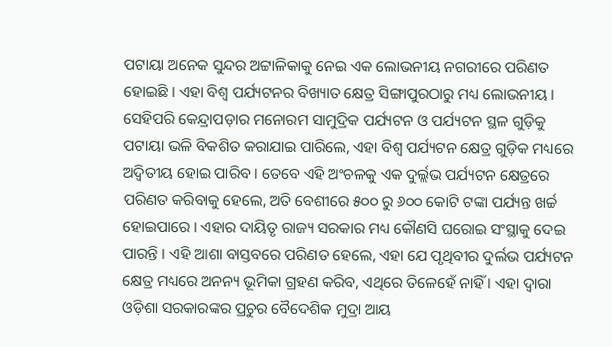ପଟାୟା ଅନେକ ସୁନ୍ଦର ଅଟ୍ଟାଳିକାକୁ ନେଇ ଏକ ଲୋଭନୀୟ ନଗରୀରେ ପରିଣତ ହୋଇଛି । ଏହା ବିଶ୍ୱ ପର୍ଯ୍ୟଟନର ବିଖ୍ୟାତ କ୍ଷେତ୍ର ସିଙ୍ଗାପୁରଠାରୁ ମଧ୍ୟ ଲୋଭନୀୟ । ସେହିପରି କେନ୍ଦ୍ରାପଡ଼ାର ମନୋରମ ସାମୁଦ୍ରିକ ପର୍ଯ୍ୟଟନ ଓ ପର୍ଯ୍ୟଟନ ସ୍ଥଳ ଗୁଡ଼ିକୁ ପଟାୟା ଭଳି ବିକଶିତ କରାଯାଇ ପାରିଲେ, ଏହା ବିଶ୍ୱ ପର୍ଯ୍ୟଟନ କ୍ଷେତ୍ର ଗୁଡ଼ିକ ମଧ୍ୟରେ ଅଦ୍ୱିତୀୟ ହୋଇ ପାରିବ । ତେବେ ଏହି ଅଂଚଳକୁ ଏକ ଦୁର୍ଲ୍ଲଭ ପର୍ଯ୍ୟଟନ କ୍ଷେତ୍ରରେ ପରିଣତ କରିବାକୁ ହେଲେ, ଅତି ବେଶୀରେ ୫୦୦ ରୁ ୬୦୦ କୋଟି ଟଙ୍କା ପର୍ଯ୍ୟନ୍ତ ଖର୍ଚ୍ଚ ହୋଇପାରେ । ଏହାର ଦାୟିତୃ ରାଜ୍ୟ ସରକାର ମଧ୍ୟ କୌଣସି ଘରୋଇ ସଂସ୍ଥାକୁ ଦେଇ ପାରନ୍ତି । ଏହି ଆଶା ବାସ୍ତବରେ ପରିଣତ ହେଲେ, ଏହା ଯେ ପୃଥିବୀର ଦୁର୍ଲଭ ପର୍ଯ୍ୟଟନ କ୍ଷେତ୍ର ମଧ୍ୟରେ ଅନନ୍ୟ ଭୂମିକା ଗ୍ରହଣ କରିବ, ଏଥିରେ ତିଳେହେଁ ନାହିଁ । ଏହା ଦ୍ୱାରା ଓଡ଼ିଶା ସରକାରଙ୍କର ପ୍ରଚୁର ବୈଦେଶିକ ମୁଦ୍ରା ଆୟ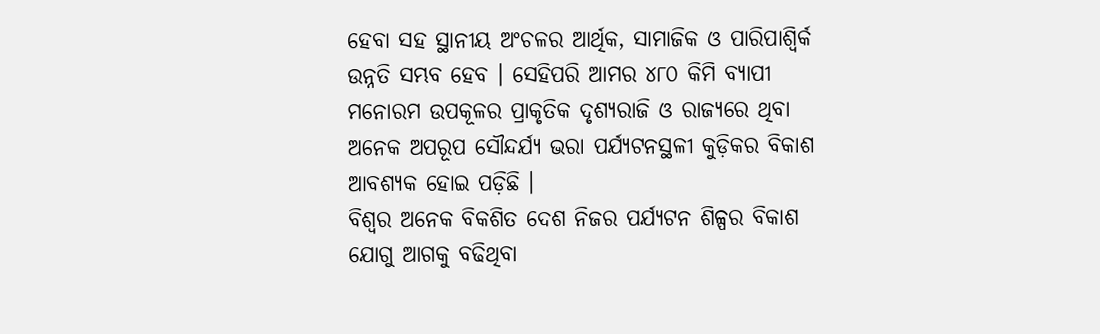ହେବା ସହ ସ୍ଥାନୀୟ ଅଂଚଳର ଆର୍ଥିକ, ସାମାଜିକ ଓ ପାରିପାଶ୍ୱିର୍କ ଉନ୍ନତି ସମ୍ଭବ ହେବ । ସେହିପରି ଆମର ୪୮୦ କିମି ବ୍ୟାପୀ ମନୋରମ ଉପକୂଳର ପ୍ରାକୃତିକ ଦୃଶ୍ୟରାଜି ଓ ରାଜ୍ୟରେ ଥିବା ଅନେକ ଅପରୂପ ସୌନ୍ଦର୍ଯ୍ୟ ଭରା ପର୍ଯ୍ୟଟନସ୍ଥଳୀ କୁଡ଼ିକର ବିକାଶ ଆବଶ୍ୟକ ହୋଇ ପଡ଼ିଛି ।
ବିଶ୍ୱର ଅନେକ ବିକଶିତ ଦେଶ ନିଜର ପର୍ଯ୍ୟଟନ ଶିଳ୍ପର ବିକାଶ ଯୋଗୁ ଆଗକୁ ବଢିଥିବା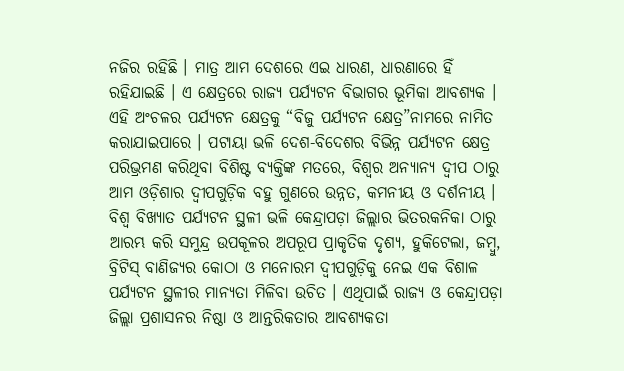ନଜିର ରହିଛି । ମାତ୍ର ଆମ ଦେଶରେ ଏଇ ଧାରଣ, ଧାରଣାରେ ହିଁ ରହିଯାଇଛି । ଏ କ୍ଷେତ୍ରରେ ରାଜ୍ୟ ପର୍ଯ୍ୟଟନ ବିଭାଗର ଭୂମିକା ଆବଶ୍ୟକ । ଏହି ଅଂଚଳର ପର୍ଯ୍ୟଟନ କ୍ଷେତ୍ରକୁ “ବିଜୁ ପର୍ଯ୍ୟଟନ କ୍ଷେତ୍ର”ନାମରେ ନାମିତ କରାଯାଇପାରେ । ପଟାୟା ଭଳି ଦେଶ-ବିଦେଶର ବିଭିନ୍ନ ପର୍ଯ୍ୟଟନ କ୍ଷେତ୍ର ପରିଭ୍ରମଣ କରିଥିବା ବିଶିଷ୍ଟ ବ୍ୟକ୍ତିଙ୍କ ମତରେ, ବିଶ୍ୱର ଅନ୍ୟାନ୍ୟ ଦ୍ୱୀପ ଠାରୁ ଆମ ଓଡ଼ିଶାର ଦ୍ୱୀପଗୁଡ଼ିକ ବହୁ ଗୁଣରେ ଉନ୍ନତ, କମନୀୟ ଓ ଦର୍ଶନୀୟ । ବିଶ୍ୱ ବିଖ୍ୟାତ ପର୍ଯ୍ୟଟନ ସ୍ଥଳୀ ଭଳି କେନ୍ଦ୍ରାପଡ଼ା ଜିଲ୍ଲାର ଭିତରକନିକା ଠାରୁ ଆରମ୍ଭ କରି ସମୁନ୍ଦ୍ର ଉପକୂଳର ଅପରୂପ ପ୍ରାକୃତିକ ଦୃଶ୍ୟ, ହୁକିଟେଲା, ଜମ୍ବୁ, ବ୍ରିଟିସ୍ ବାଣିଜ୍ୟର କୋଠା ଓ ମନୋରମ ଦ୍ୱୀପଗୁଡ଼ିକୁ ନେଇ ଏକ ବିଶାଳ ପର୍ଯ୍ୟଟନ ସ୍ଥଳୀର ମାନ୍ୟତା ମିଳିବା ଉଚିତ । ଏଥିପାଇଁ ରାଜ୍ୟ ଓ କେନ୍ଦ୍ରାପଡ଼ା ଜିଲ୍ଲା ପ୍ରଶାସନର ନିଷ୍ଠା ଓ ଆନ୍ତରିକତାର ଆବଶ୍ୟକତା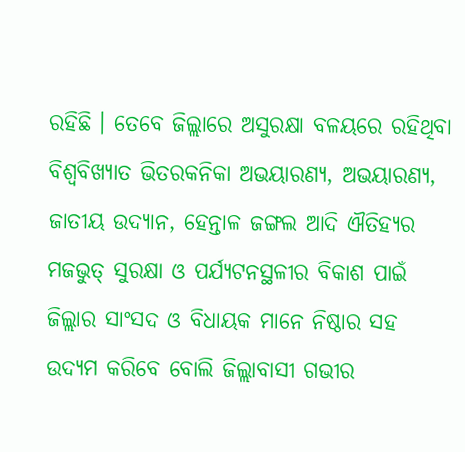ରହିଛି । ତେବେ ଜିଲ୍ଲାରେ ଅସୁରକ୍ଷା ବଳୟରେ ରହିଥିବା ବିଶ୍ୱବିଖ୍ୟାତ ଭିତରକନିକା ଅଭୟାରଣ୍ୟ, ଅଭୟାରଣ୍ୟ, ଜାତୀୟ ଉଦ୍ୟାନ, ହେନ୍ତାଳ ଜଙ୍ଗଲ ଆଦି ଐତିହ୍ୟର ମଜଭୁତ୍ ସୁରକ୍ଷା ଓ ପର୍ଯ୍ୟଟନସ୍ଥଳୀର ବିକାଶ ପାଇଁ ଜିଲ୍ଲାର ସାଂସଦ ଓ ବିଧାୟକ ମାନେ ନିଷ୍ଠାର ସହ ଉଦ୍ୟମ କରିବେ ବୋଲି ଜିଲ୍ଲାବାସୀ ଗଭୀର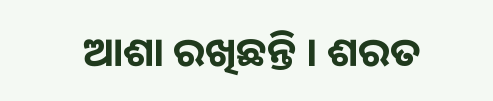ଆଶା ରଖିଛନ୍ତି । ଶରତ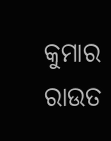କୁମାର ରାଉତ